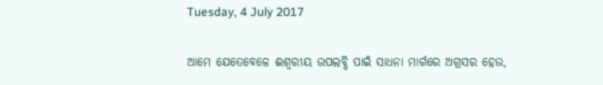Tuesday, 4 July 2017

ଆମେ ଯେତେବେଳେ ଈଶ୍ୱରୀୟ ଉପଲବ୍ଧି ପାଇଁ ସାଧନା ମାର୍ଗରେ ଅଗ୍ରସର ହେଉ,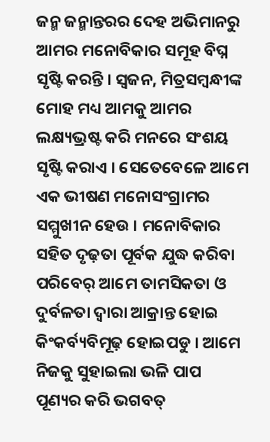ଜନ୍ମ ଜନ୍ମାନ୍ତରର ଦେହ ଅଭିମାନରୁ ଆମର ମନୋବିକାର ସମୂହ ବିଘ୍ନ ସୃଷ୍ଟି କରନ୍ତି । ସ୍ବଜନ, ମିତ୍ରସମ୍ବନ୍ଧୀଙ୍କ ମୋହ ମଧ୍ୟ ଆମକୁ ଆମର ଲକ୍ଷ୍ୟଭ୍ରଷ୍ଟ କରି ମନରେ ସଂଶୟ ସୃଷ୍ଟି କରାଏ । ସେତେବେଳେ ଆମେ ଏକ ଭୀଷଣ ମନୋସଂଗ୍ରାମର ସମ୍ମୁଖୀନ ହେଉ । ମନୋବିକାର ସହିତ ଦୃଢ଼ତା ପୂର୍ବକ ଯୁଦ୍ଧ କରିବା ପରିବେର୍ ଆମେ ତାମସିକତା ଓ ଦୁର୍ବଳତା ଦ୍ୱାରା ଆକ୍ରାନ୍ତ ହୋଇ କିଂକର୍ବ୍ୟବିମୂଢ଼ ହୋଇପଡୁ । ଆମେ ନିଜକୁ ସୁହାଇଲା ଭଳି ପାପ ପୂଣ୍ୟର କରି ଭଗବତ୍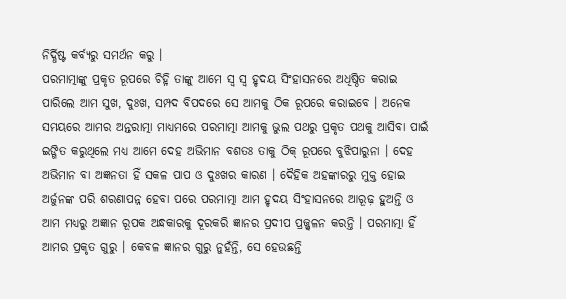ନିର୍ଦ୍ଧିଷ୍ଟ କର୍ବ୍ୟରୁ ସମର୍ଥନ କରୁ ।
ପରମାତ୍ମାଙ୍କୁ ପ୍ରକୃତ ରୂପରେ ଚିହ୍ନି ତାଙ୍କୁ ଆମେ ସ୍ବ ସ୍ବ ହୃଦୟ ସିଂହାସନରେ ଅଧିଷ୍ଠିତ କରାଇ ପାରିଲେ ଆମ ସୁଖ, ଦୁଃଖ, ସମ୍ପଦ ବିପଦରେ ସେ ଆମକୁ ଠିକ ରୂପରେ କରାଇବେ । ଅନେକ ସମୟରେ ଆମର ଅନ୍ତରାତ୍ମା ମାଧ୍ୟମରେ ପରମାତ୍ମା ଆମକୁ ଭୁଲ ପଥରୁ ପ୍ରକୃତ ପଥକୁ ଆସିବା ପାଇଁ ଇଙ୍ଗିତ କରୁଥିଲେ ମଧ୍ୟ ଆମେ ଦେହ ଅଭିମାନ ବଶତଃ ତାକୁ ଠିକ୍ ରୂପରେ ବୁଝିପାରୁନା । ଦେହ ଅଭିମାନ ବା ଅଜ୍ଞନତା ହିଁ ସକଳ ପାପ ଓ ଦୁଃଖର କାରଣ । ଦୈହିକ ଅହଙ୍କାରରୁ ମୁକ୍ତ ହୋଇ ଅର୍ଜୁନଙ୍କ ପରି ଶରଣାପନ୍ନ ହେବା ପରେ ପରମାତ୍ମା ଆମ ହୃଦୟ ସିଂହାସନରେ ଆରୂଢ଼ ହୁଅନ୍ତି ଓ ଆମ ମଧ୍ୟରୁ ଅଜ୍ଞାନ ରୂପକ ଅନ୍ଧକାରକୁ ଦୂରକରି ଜ୍ଞାନର ପ୍ରଦୀପ ପ୍ରଜ୍ଜ୍ୱଳନ କରନ୍ତି । ପରମାତ୍ମା ହିଁ ଆମର ପ୍ରକୃତ ଗୁରୁ । କେବଳ ଜ୍ଞାନର ଗୁରୁ ନୁହଁନ୍ତି, ସେ ହେଉଛନ୍ତି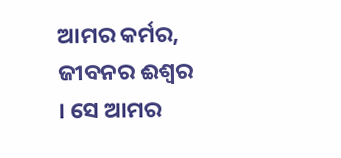ଆମର କର୍ମର, ଜୀବନର ଈଶ୍ୱର । ସେ ଆମର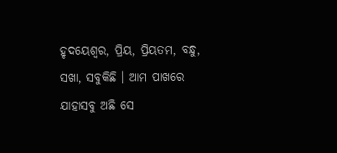ହୃଦୟେଶ୍ୱର, ପ୍ରିୟ, ପ୍ରିୟତମ, ବନ୍ଧୁ, ସଖା, ସବୁକିଛି । ଆମ ପାଖରେ ଯାହାସବୁ ଅଛି ସେ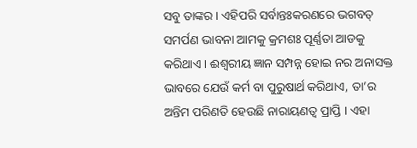ସବୁ ତାଙ୍କର । ଏହିପରି ସର୍ବାନ୍ତଃକରଣରେ ଭଗବତ୍ ସମର୍ପଣ ଭାବନା ଆମକୁ କ୍ରମଶଃ ପୂର୍ଣ୍ଣତା ଆଡକୁ କରିଥାଏ । ଈଶ୍ୱରୀୟ ଜ୍ଞାନ ସମ୍ପନ୍ନ ହୋଇ ନର ଅନାସକ୍ତ ଭାବରେ ଯେଉଁ କର୍ମ ବା ପୁରୁଷାର୍ଥ କରିଥାଏ, ତା’ର ଅନ୍ତିମ ପରିଣତି ହେଉଛି ନାରାୟଣତ୍ୱ ପ୍ରାପ୍ତି । ଏହା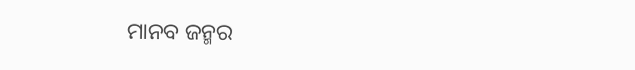ମାନବ ଜନ୍ମର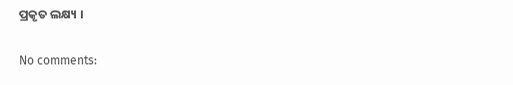ପ୍ରକୃତ ଲକ୍ଷ୍ୟ ।

No comments: